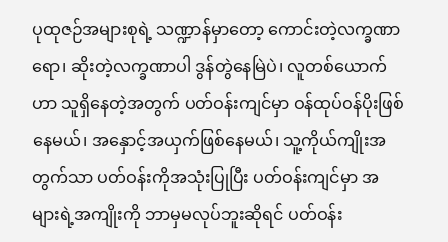ပုထုဇဉ်အများစုရဲ့ သဏ္ဍာန်မှာတော့ ကောင်းတဲ့လက္ခဏာရော၊ ဆိုးတဲ့လက္ခဏာပါ ဒွန်တွဲနေမြဲပဲ၊ လူတစ်ယောက်ဟာ သူရှိနေတဲ့အတွက် ပတ်ဝန်းကျင်မှာ ဝန်ထုပ်ဝန်ပိုးဖြစ်နေမယ်၊ အနှောင့်အယှက်ဖြစ်နေမယ်၊ သူ့ကိုယ်ကျိုးအတွက်သာ ပတ်ဝန်းကိုအသုံးပြုပြီး ပတ်ဝန်းကျင်မှာ အများရဲ့အကျိုးကို ဘာမှမလုပ်ဘူးဆိုရင် ပတ်ဝန်း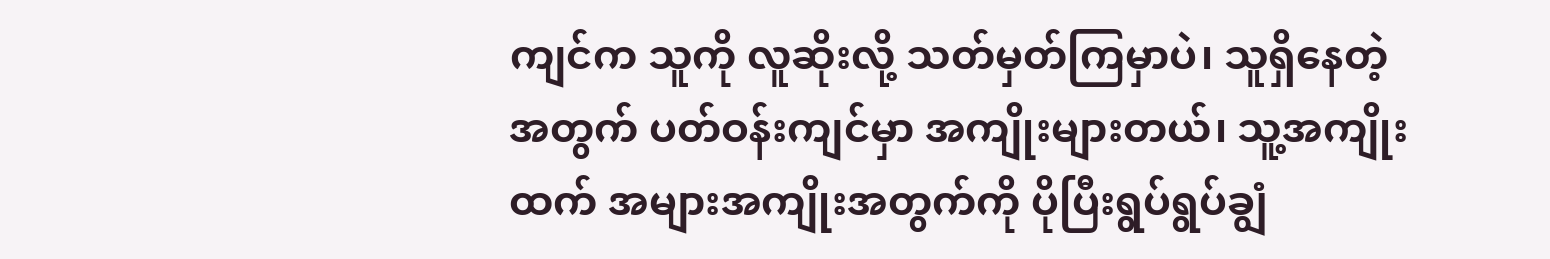ကျင်က သူကို လူဆိုးလို့ သတ်မှတ်ကြမှာပဲ၊ သူရှိနေတဲ့အတွက် ပတ်ဝန်းကျင်မှာ အကျိုးများတယ်၊ သူ့အကျိုးထက် အများအကျိုးအတွက်ကို ပိုပြီးရွပ်ရွပ်ချွံ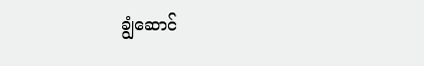ချွံဆောင်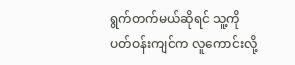ရွက်တက်မယ်ဆိုရင် သူ့ကို ပတ်ဝန်းကျင်က လူကောင်းလို့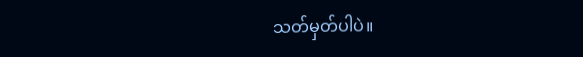သတ်မှတ်ပါပဲ။